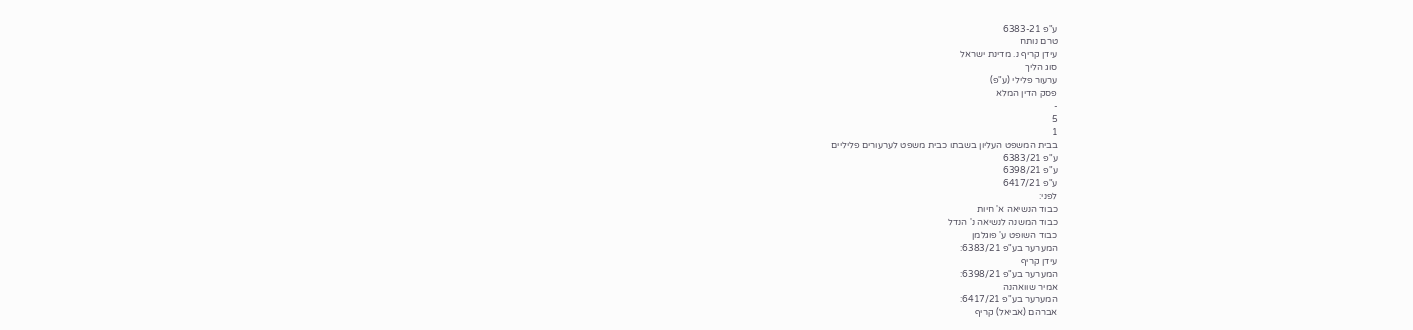ע"פ 6383-21
טרם נותח
עידן קריף נ. מדינת ישראל
סוג הליך
ערעור פלילי (ע"פ)
פסק הדין המלא
-
5
1
בבית המשפט העליון בשבתו כבית משפט לערעורים פליליים
ע"פ 6383/21
ע"פ 6398/21
ע"פ 6417/21
לפני:
כבוד הנשיאה א' חיות
כבוד המשנה לנשיאה נ' הנדל
כבוד השופט ע' פוגלמן
המערער בע"פ 6383/21:
עידן קריף
המערער בע"פ 6398/21:
אמיר שוואהנה
המערער בע"פ 6417/21:
אברהם (אביאל) קריף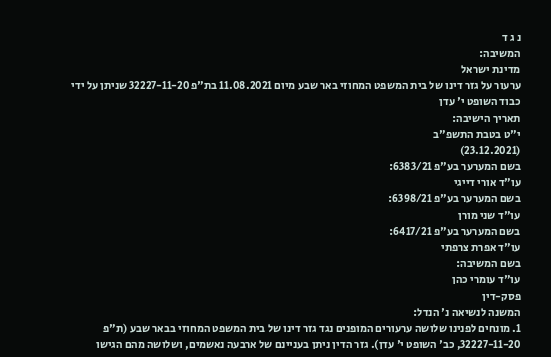נ ג ד
המשיבה:
מדינת ישראל
ערעור על גזר דינו של בית המשפט המחוזי באר שבע מיום 11.08.2021 בת"פ 32227-11-20 שניתן על ידי כבוד השופט י' עדן
תאריך הישיבה:
י"ט בטבת התשפ"ב
(23.12.2021)
בשם המערער בע"פ 6383/21:
עו"ד אורי דייגי
בשם המערער בע"פ 6398/21:
עו"ד שני מורן
בשם המערער בע"פ 6417/21:
עו"ד אפרת צרפתי
בשם המשיבה:
עו"ד עומרי כהן
פסק-דין
המשנה לנשיאה נ' הנדל:
1. מונחים לפנינו שלושה ערעורים המופנים נגד גזר דינו של בית המשפט המחוזי בבאר שבע (ת"פ 32227-11-20, כב' השופט י' עדן). גזר הדין ניתן בעניינם של ארבעה נאשמים, ושלושה מהם הגישו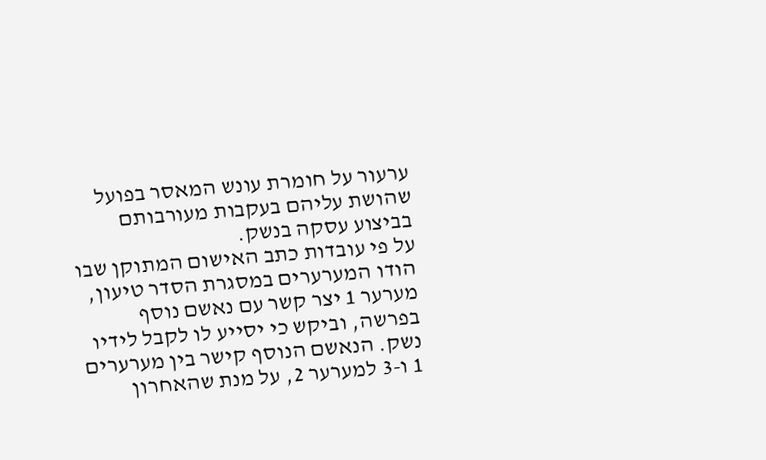ערעור על חומרת עונש המאסר בפועל שהושת עליהם בעקבות מעורבותם בביצוע עסקה בנשק.
על פי עובדות כתב האישום המתוקן שבו הודו המערערים במסגרת הסדר טיעון, מערער 1 יצר קשר עם נאשם נוסף בפרשה, וביקש כי יסייע לו לקבל לידיו נשק. הנאשם הנוסף קישר בין מערערים 1 ו-3 למערער 2, על מנת שהאחרון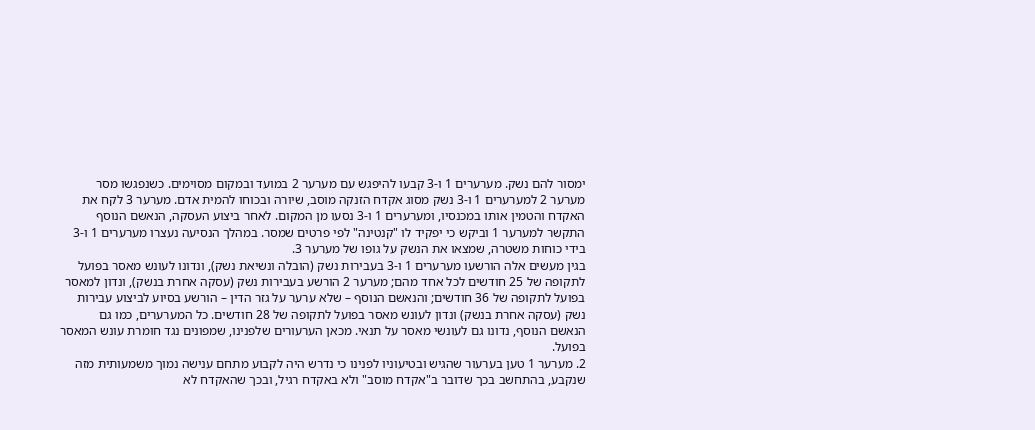ימסור להם נשק. מערערים 1 ו-3 קבעו להיפגש עם מערער 2 במועד ובמקום מסוימים. כשנפגשו מסר מערער 2 למערערים 1 ו-3 נשק מסוג אקדח הזנקה מוסב, שיורה ובכוחו להמית אדם. מערער 3 לקח את האקדח והטמין אותו במכנסיו, ומערערים 1 ו-3 נסעו מן המקום. לאחר ביצוע העסקה, הנאשם הנוסף התקשר למערער 1 וביקש כי יפקיד לו "קנטינה" לפי פרטים שמסר. במהלך הנסיעה נעצרו מערערים 1 ו-3 בידי כוחות משטרה, שמצאו את הנשק על גופו של מערער 3.
בגין מעשים אלה הורשעו מערערים 1 ו-3 בעבירות נשק (הובלה ונשיאת נשק), ונדונו לעונש מאסר בפועל לתקופה של 25 חודשים לכל אחד מהם; מערער 2 הורשע בעבירות נשק (עסקה אחרת בנשק), ונדון למאסר בפועל לתקופה של 36 חודשים; והנאשם הנוסף – שלא ערער על גזר הדין – הורשע בסיוע לביצוע עבירות נשק (עסקה אחרת בנשק) ונדון לעונש מאסר בפועל לתקופה של 28 חודשים. כל המערערים, כמו גם הנאשם הנוסף, נדונו גם לעונשי מאסר על תנאי. מכאן הערעורים שלפנינו, שמפונים נגד חומרת עונש המאסר בפועל.
2. מערער 1 טען בערעור שהגיש ובטיעוניו לפנינו כי נדרש היה לקבוע מתחם ענישה נמוך משמעותית מזה שנקבע, בהתחשב בכך שדובר ב"אקדח מוסב" ולא באקדח רגיל, ובכך שהאקדח לא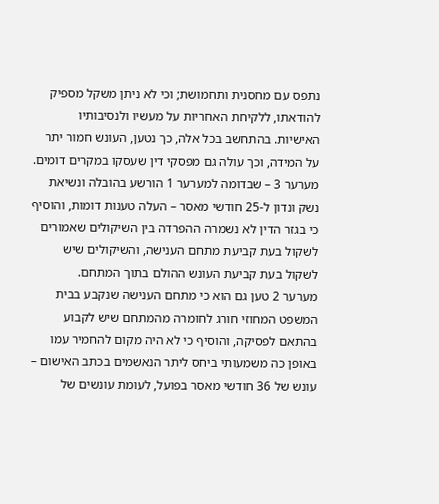נתפס עם מחסנית ותחמושת; וכי לא ניתן משקל מספיק להודאתו, ללקיחת האחריות על מעשיו ולנסיבותיו האישיות. בהתחשב בכל אלה, כך נטען, העונש חמור יתר על המידה, וכך עולה גם מפסקי דין שעסקו במקרים דומים.
מערער 3 – שבדומה למערער 1 הורשע בהובלה ונשיאת נשק ונדון ל-25 חודשי מאסר – העלה טענות דומות, והוסיף כי בגזר הדין לא נשמרה ההפרדה בין השיקולים שאמורים לשקול בעת קביעת מתחם הענישה, והשיקולים שיש לשקול בעת קביעת העונש ההולם בתוך המתחם.
מערער 2 טען גם הוא כי מתחם הענישה שנקבע בבית המשפט המחוזי חורג לחומרה מהמתחם שיש לקבוע בהתאם לפסיקה, והוסיף כי לא היה מקום להחמיר עמו באופן כה משמעותי ביחס ליתר הנאשמים בכתב האישום – עונש של 36 חודשי מאסר בפועל, לעומת עונשים של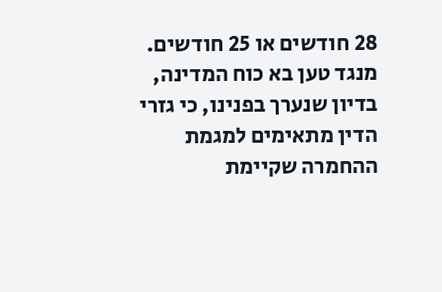28 חודשים או 25 חודשים.
מנגד טען בא כוח המדינה, בדיון שנערך בפנינו, כי גזרי הדין מתאימים למגמת ההחמרה שקיימת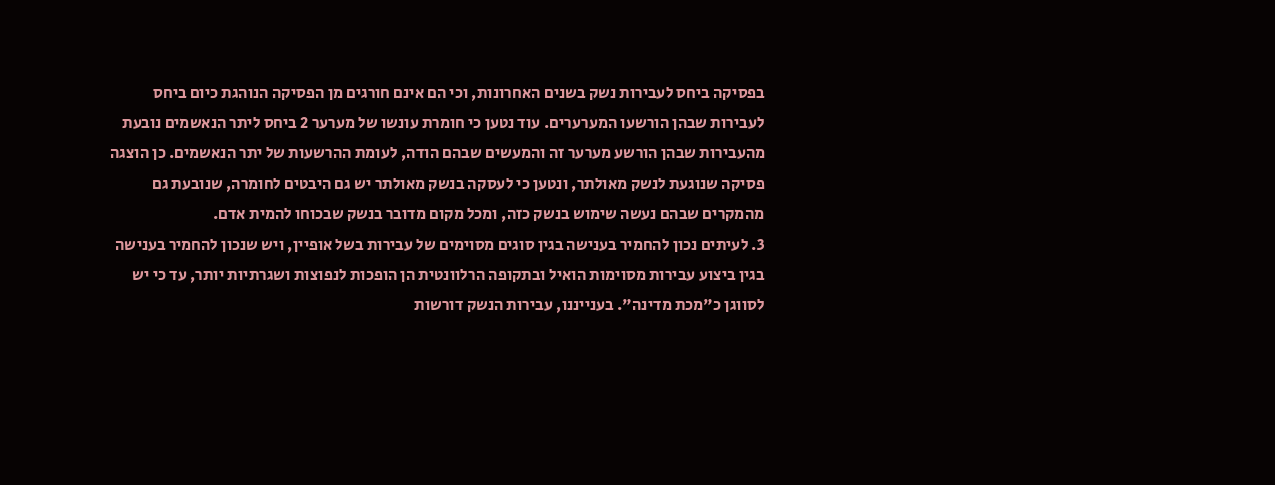בפסיקה ביחס לעבירות נשק בשנים האחרונות, וכי הם אינם חורגים מן הפסיקה הנוהגת כיום ביחס לעבירות שבהן הורשעו המערערים. עוד נטען כי חומרת עונשו של מערער 2 ביחס ליתר הנאשמים נובעת מהעבירות שבהן הורשע מערער זה והמעשים שבהם הודה, לעומת ההרשעות של יתר הנאשמים. כן הוצגה פסיקה שנוגעת לנשק מאולתר, ונטען כי לעסקה בנשק מאולתר יש גם היבטים לחומרה, שנובעת גם מהמקרים שבהם נעשה שימוש בנשק כזה, ומכל מקום מדובר בנשק שבכוחו להמית אדם.
3. לעיתים נכון להחמיר בענישה בגין סוגים מסוימים של עבירות בשל אופיין, ויש שנכון להחמיר בענישה בגין ביצוע עבירות מסוימות הואיל ובתקופה הרלוונטית הן הופכות לנפוצות ושגרתיות יותר, עד כי יש לסווגן כ"מכת מדינה". בענייננו, עבירות הנשק דורשות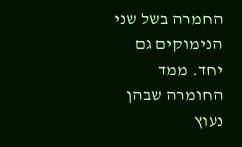החמרה בשל שני הנימוקים גם יחד. ממד החומרה שבהן נעוץ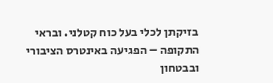בזיקתן לכלי בעל כוח קטלני. ובראי התקופה – הפגיעה באינטרס הציבורי ובבטחון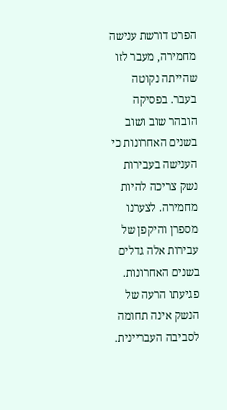הפרט דורשת ענישה מחמירה, מעבר לזו שהייתה נקוטה בעבר. בפסיקה הובהר שוב ושוב בשנים האחרונות כי הענישה בעבירות נשק צריכה להיות מחמירה. לצערנו מספרן והיקפן של עבירות אלה גדלים בשנים האחרונות. פגיעתו הרעה של הנשק אינה תחומה לסביבה העבריינית.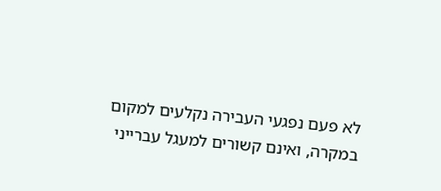לא פעם נפגעי העבירה נקלעים למקום במקרה, ואינם קשורים למעגל עברייני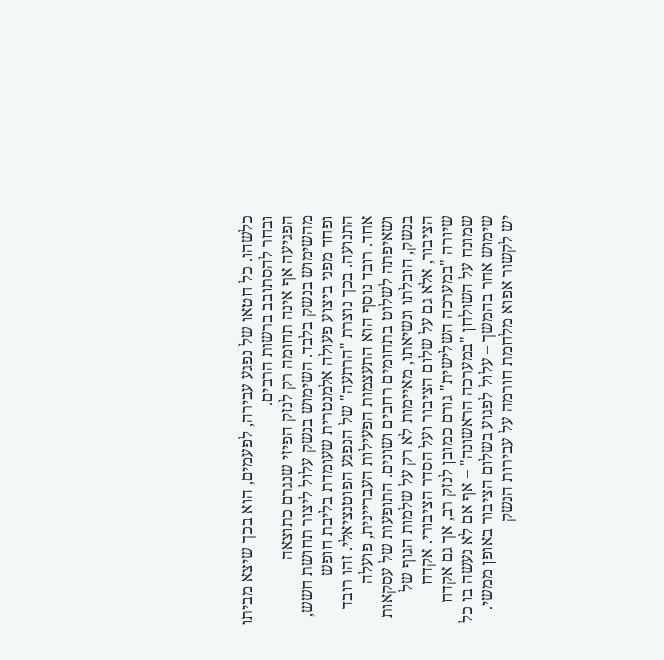כלשהו. כל חטאו של נפגע עבירה, לפעמים, הוא בכך שיצא מביתו ובחר להסתובב ברשות הרבים.
הפגיעה אף אינה תחומה רק לנזק הפיזי שנגרם כתוצאה מהשימוש בנשק בלבד. השימוש בנשק עלול ליצור תחושת חשש, ופחד מפני ביצוע פעולה אלמנטרית שעומדת בליבת חופש התנועה. בכך נוצרת "הרתעה" של הנפגע הפוטנציאלי. זהו רובד אחד. רובד נוסף הוא התעצמות הפעילות העבריינית, פועלה ושאיפתה לשלוט בתחומים רחבים ושונים. התופעות של עסקאות בנשק, הובלתו ונשיאתו, מאיימות לא רק על שלמות הגוף של הציבור, אלא גם על שלום הציבור ועל הסדר הציבורי. אקדח שיורה "במערכה השלישית" גורם כמובן לנזק רב, אך גם אקדח שמונח על השולחן "במערכה הראשונה" – אף אם לא נעשה בו כל שימוש אחר בהמשך – עלול לפגוע בשלום הציבור באופן ממשי. יש לקשור אפוא מלחמת חורמה על עבירות הנשק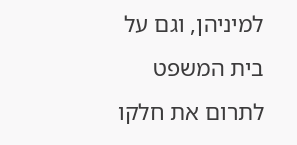למיניהן, וגם על בית המשפט לתרום את חלקו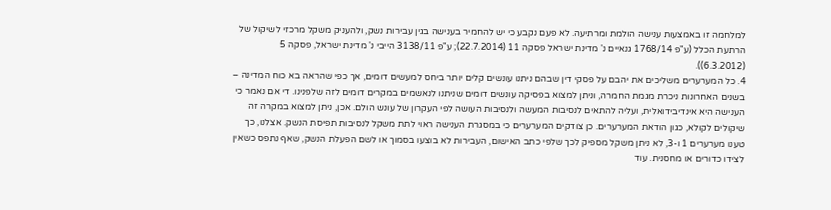למלחמה זו באמצעות ענישה הולמת ומרתיעה. לא פעם נקבע כי יש להחמיר בענישה בגין עבירות נשק, ולהעניק משקל מרכזי לשיקול של הרתעת הכלל (ע"פ 1768/14 גנאיים נ' מדינת ישראל פסקה 11 (22.7.2014); ע"פ 3138/11 הייבי נ' מדינת ישראל, פסקה 5 (6.3.2012)).
4. כל המערערים משליכים את יהבם על פסקי דין שבהם ניתנו עונשים קלים יותר ביחס למעשים דומים, אך כפי שהראה בא כוח המדינה – בשנים האחרונות ניכרת מגמת החמרה, וניתן למצוא בפסיקה עונשים דומים שניתנו לנאשמים במקרים דומים לזה שלפנינו. די אם נאמר כי הענישה היא אינדיבידואלית, ועליה להתאים לנסיבות המעשה ולנסיבות העושה לפי העקרון של עונש הולם. אכן, ניתן למצוא במקרה זה שיקולים לקולא, כגון הודאת המערערים. כן צודקים המערערים כי במסגרת הענישה ראוי לתת משקל לנסיבות תפיסת הנשק. אצלנו, כך טענו מערערים 1 ו-3, לא ניתן משקל מספיק לכך שלפי כתב האישום, העבירות לא בוצעו בסמוך או לשם הפעלת הנשק, שאף נתפס כשאין לצידו כדורים או מחסנית. עוד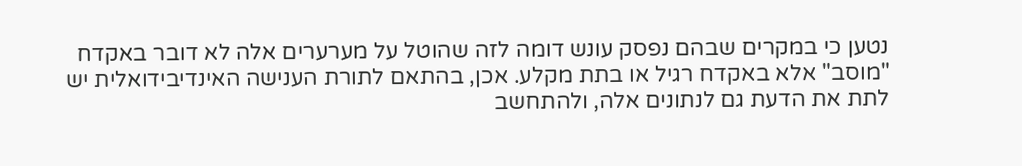נטען כי במקרים שבהם נפסק עונש דומה לזה שהוטל על מערערים אלה לא דובר באקדח "מוסב" אלא באקדח רגיל או בתת מקלע. אכן, בהתאם לתורת הענישה האינדיבידואלית יש לתת את הדעת גם לנתונים אלה, ולהתחשב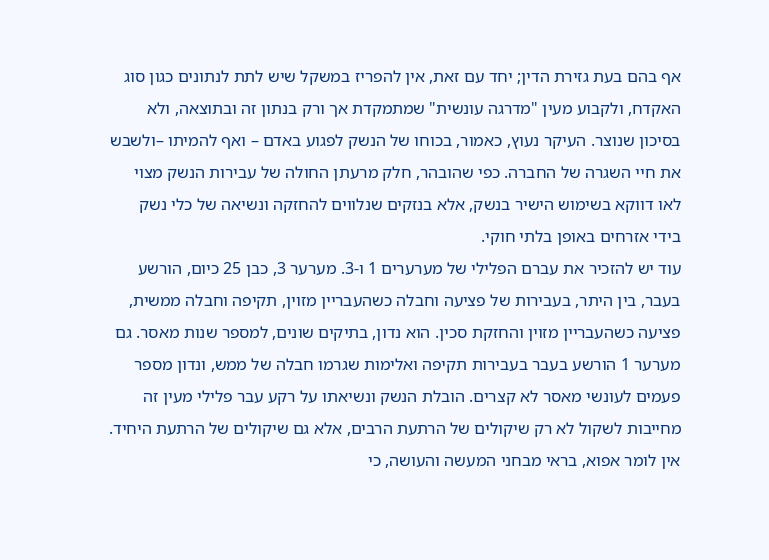אף בהם בעת גזירת הדין; יחד עם זאת, אין להפריז במשקל שיש לתת לנתונים כגון סוג האקדח, ולקבוע מעין "מדרגה עונשית" שמתמקדת אך ורק בנתון זה ובתוצאה, ולא בסיכון שנוצר. העיקר נעוץ, כאמור, בכוחו של הנשק לפגוע באדם – ואף להמיתו –ולשבש את חיי השגרה של החברה. כפי שהובהר, חלק מרעתן החולה של עבירות הנשק מצוי לאו דווקא בשימוש הישיר בנשק, אלא בנזקים שנלווים להחזקה ונשיאה של כלי נשק בידי אזרחים באופן בלתי חוקי.
עוד יש להזכיר את עברם הפלילי של מערערים 1 ו-3. מערער 3, כבן 25 כיום, הורשע בעבר, בין היתר, בעבירות של פציעה וחבלה כשהעבריין מזוין, תקיפה וחבלה ממשית, פציעה כשהעבריין מזוין והחזקת סכין. הוא נדון, בתיקים שונים, למספר שנות מאסר. גם מערער 1 הורשע בעבר בעבירות תקיפה ואלימות שגרמו חבלה של ממש, ונדון מספר פעמים לעונשי מאסר לא קצרים. הובלת הנשק ונשיאתו על רקע עבר פלילי מעין זה מחייבות לשקול לא רק שיקולים של הרתעת הרבים, אלא גם שיקולים של הרתעת היחיד. אין לומר אפוא, בראי מבחני המעשה והעושה, כי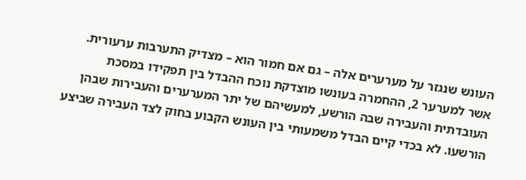העונש שנגזר על מערערים אלה – גם אם חמור הוא – מצדיק התערבות ערעורית.
אשר למערער 2, ההחמרה בעונשו מוצדקת נוכח ההבדל בין תפקידו במסכת העובדתית והעבירה שבה הורשע, למעשיהם של יתר המערערים והעבירות שבהן הורשעו. לא בכדי קיים הבדל משמעותי בין העונש הקבוע בחוק לצד העבירה שביצע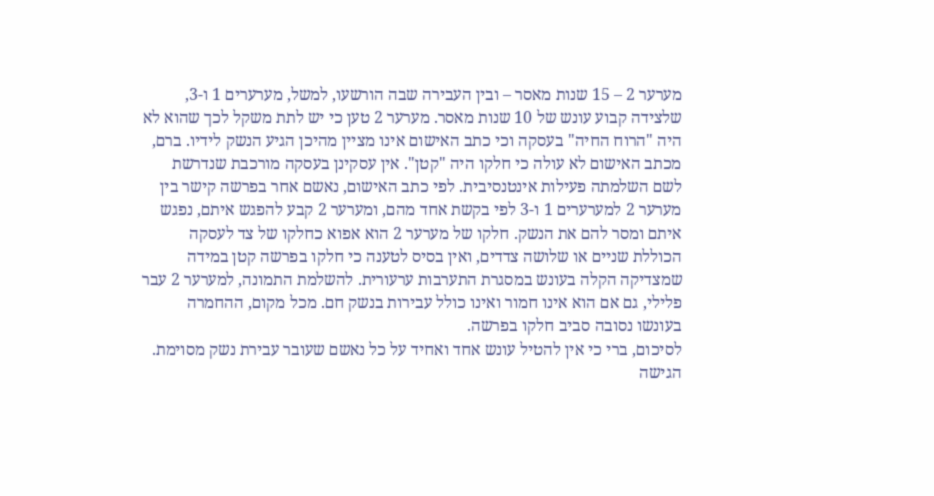מערער 2 – 15 שנות מאסר – ובין העבירה שבה הורשעו, למשל, מערערים 1 ו-3, שלצידה קבוע עונש של 10 שנות מאסר. מערער 2 טען כי יש לתת משקל לכך שהוא לא היה "הרוח החיה" בעסקה וכי כתב האישום אינו מציין מהיכן הגיע הנשק לידיו. ברם, מכתב האישום לא עולה כי חלקו היה "קטן". אין עסקינן בעסקה מורכבת שנדרשת לשם השלמתה פעילות אינטנסיבית. לפי כתב האישום, נאשם אחר בפרשה קישר בין מערער 2 למערערים 1 ו-3 לפי בקשת אחד מהם, ומערער 2 קבע להפגש איתם, נפגש איתם ומסר להם את הנשק. חלקו של מערער 2 הוא אפוא כחלקו של צד לעסקה הכוללת שניים או שלושה צדדים, ואין בסיס לטענה כי חלקו בפרשה קטן במידה שמצדיקה הקלה בעונש במסגרת התערבות ערעורית. להשלמת התמונה, למערער 2 עבר פלילי, גם אם הוא אינו חמור ואינו כולל עבירות בנשק חם. מכל מקום, ההחמרה בעונשו נסובה סביב חלקו בפרשה.
לסיכום, ברי כי אין להטיל עונש אחד ואחיד על כל נאשם שעובר עבירת נשק מסוימת. הגישה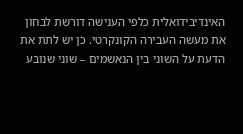האינדיבידואלית כלפי הענישה דורשת לבחון את מעשה העבירה הקונקרטי. כן יש לתת את הדעת על השוני בין הנאשמים – שוני שנובע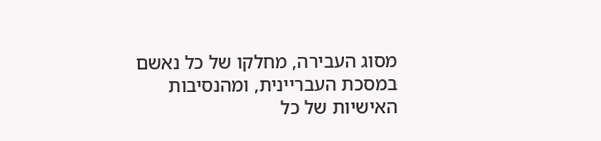מסוג העבירה, מחלקו של כל נאשם במסכת העבריינית, ומהנסיבות האישיות של כל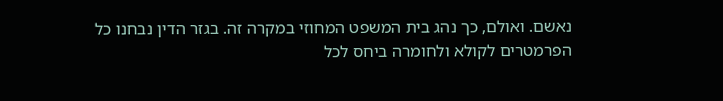נאשם. ואולם, כך נהג בית המשפט המחוזי במקרה זה. בגזר הדין נבחנו כל הפרמטרים לקולא ולחומרה ביחס לכל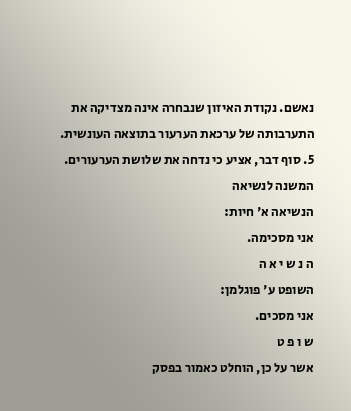נאשם. נקודת האיזון שנבחרה אינה מצדיקה את התערבותה של ערכאת הערעור בתוצאה העונשית.
5. סוף דבר, אציע כי נדחה את שלושת הערעורים.
המשנה לנשיאה
הנשיאה א' חיות:
אני מסכימה.
ה נ ש י א ה
השופט ע' פוגלמן:
אני מסכים.
ש ו פ ט
אשר על כן, הוחלט כאמור בפסק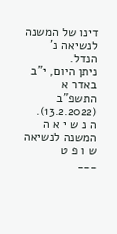דינו של המשנה לנשיאה נ' הנדל.
ניתן היום, י"ב באדר א התשפ"ב (13.2.2022).
ה נ ש י א ה המשנה לנשיאה ש ו פ ט
___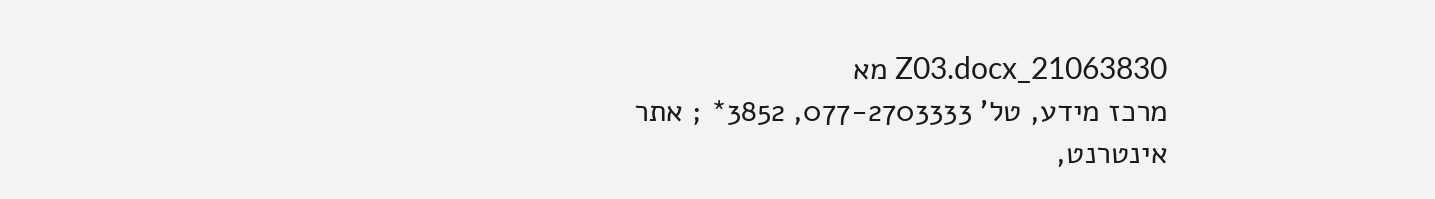21063830_Z03.docx מא
מרכז מידע, טל' 077-2703333, 3852* ; אתר אינטרנט,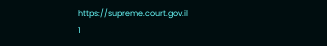https://supreme.court.gov.il
1